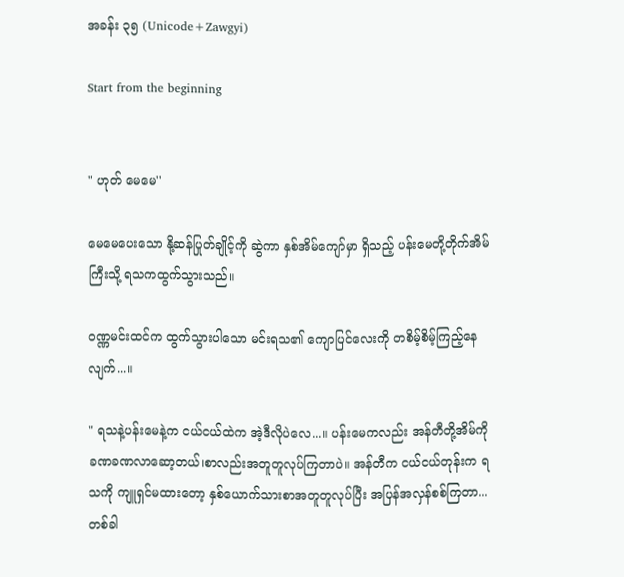အခန်း ၃၅ (Unicode+Zawgyi)

Start from the beginning


" ဟုတ် မေမေ''

မေမေပေးသော နို့ဆန်ပြုတ်ချိုင့်ကို ဆွဲကာ နှစ်အိမ်ကျော်မှာ ရှိသည့် ပန်းမေတို့တိုက်အိမ်ကြီးသို့ ရသကထွက်သွားသည်။

ဝဏ္ဏမင်းထင်က ထွက်သွားပါသော မင်းရသ၏ ကျောပြင်လေးကို တစိမ့်စိမ့်ကြည့်နေလျက်...။

" ရသနဲ့ပန်းမေနဲ့က ငယ်ငယ်ထဲက အဲ့ဒီလိုပဲလေ...။ ပန်းမေကလည်း အန်တီတို့အိမ်ကို ခဏခဏလာဆော့တယ်၊စာလည်းအတူတူလုပ်ကြတာပဲ။ အန်တီက ငယ်ငယ်တုန်းက ရသကို ကျူရှင်မထားတော့ နှစ်ယောက်သားစာအတူတူလုပ်ပြီး အပြန်အလှန်စစ်ကြတာ...တစ်ခါ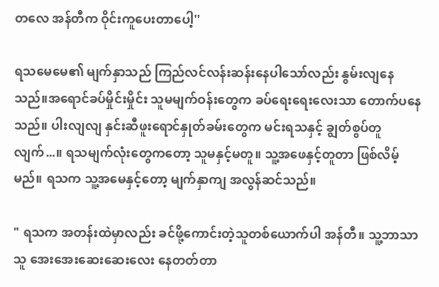တလေ အန်တီက ဝိုင်းကူပေးတာပေါ့''

ရသမေမေ၏ မျက်နှာသည် ကြည်လင်လန်းဆန်းနေပါသော်လည်း နွမ်းလျနေသည်။အရောင်ခပ်မှိုင်းမှိုင်း သူမမျက်ဝန်းတွေက ခပ်ရေးရေးလေးသာ တောက်ပနေသည်။ ပါးလျလျ နှင်းဆီဖူးရောင်နှုတ်ခမ်းတွေက မင်းရသနှင့် ချွတ်စွပ်တူလျက်...။ ရသမျက်လုံးတွေကတော့ သူမနှင့်မတူ။ သူ့အဖေနှင့်တူတာ ဖြစ်လိမ့်မည်။ ရသက သူ့အမေနှင့်တော့ မျက်နှာကျ အလွန်ဆင်သည်။

" ရသက အတန်းထဲမှာလည်း ခင်ဖို့ကောင်းတဲ့သူတစ်ယောက်ပါ အန်တီ။ သူ့ဘာသာသူ အေးအေးဆေးဆေးလေး နေတတ်တာ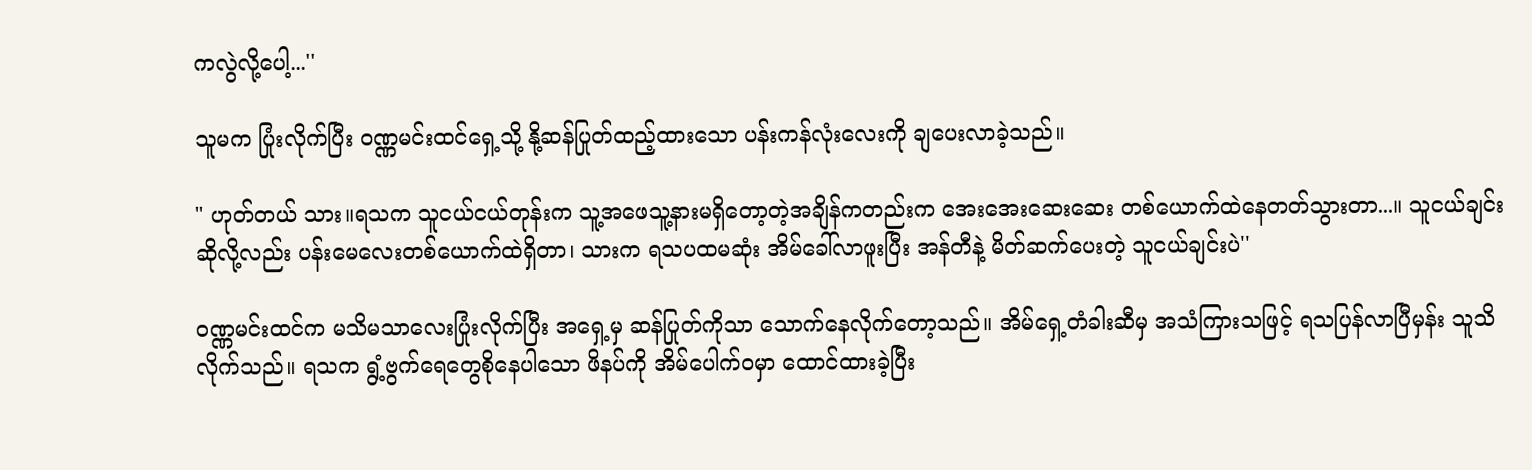ကလွဲလို့ပေါ့...''

သူမက ပြုံးလိုက်ပြီး ဝဏ္ဏမင်းထင်ရှေ့သို့ နို့ဆန်ပြုတ်ထည့်ထားသော ပန်းကန်လုံးလေးကို ချပေးလာခဲ့သည်။

" ဟုတ်တယ် သား။ရသက သူငယ်ငယ်တုန်းက သူ့အဖေသူ့နားမရှိတော့တဲ့အချိန်ကတည်းက အေးအေးဆေးဆေး တစ်ယောက်ထဲနေတတ်သွားတာ...။ သူငယ်ချင်းဆိုလို့လည်း ပန်းမေလေးတစ်ယောက်ထဲရှိတာ၊ သားက ရသပထမဆုံး အိမ်ခေါ်လာဖူးပြီး အန်တီနဲ့ မိတ်ဆက်ပေးတဲ့ သူငယ်ချင်းပဲ''

ဝဏ္ဏမင်းထင်က မသိမသာလေးပြုံးလိုက်ပြီး အရှေ့မှ ဆန်ပြုတ်ကိုသာ သောက်နေလိုက်တော့သည်။ အိမ်ရှေ့တံခါးဆီမှ အသံကြားသဖြင့် ရသပြန်လာပြီမှန်း သူသိလိုက်သည်။ ရသက ရွံ့ဗွက်ရေတွေစိုနေပါသော ဖိနပ်ကို အိမ်ပေါက်ဝမှာ ထောင်ထားခဲ့ပြီး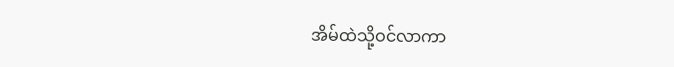အိမ်ထဲသို့ဝင်လာကာ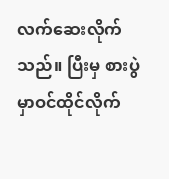လက်ဆေးလိုက်သည်။ ပြီးမှ စားပွဲမှာဝင်ထိုင်လိုက်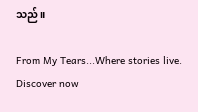သည်။

From My Tears...Where stories live. Discover now